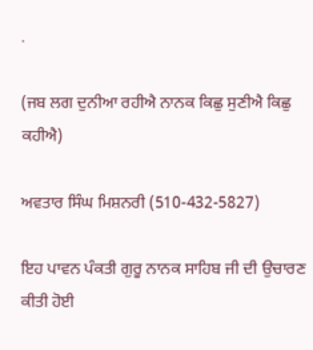.

(ਜਬ ਲਗ ਦੁਨੀਆ ਰਹੀਐ ਨਾਨਕ ਕਿਛੁ ਸੁਣੀਐ ਕਿਛੁ ਕਹੀਐ)

ਅਵਤਾਰ ਸਿੰਘ ਮਿਸ਼ਨਰੀ (510-432-5827)

ਇਹ ਪਾਵਨ ਪੰਕਤੀ ਗੁਰੂ ਨਾਨਕ ਸਾਹਿਬ ਜੀ ਦੀ ਉਚਾਰਣ ਕੀਤੀ ਹੋਈ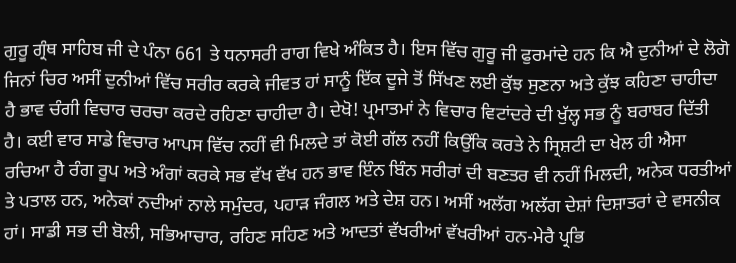ਗੁਰੂ ਗ੍ਰੰਥ ਸਾਹਿਬ ਜੀ ਦੇ ਪੰਨਾ 661 ਤੇ ਧਨਾਸਰੀ ਰਾਗ ਵਿਖੇ ਅੰਕਿਤ ਹੈ। ਇਸ ਵਿੱਚ ਗੁਰੂ ਜੀ ਫੁਰਮਾਂਦੇ ਹਨ ਕਿ ਐ ਦੁਨੀਆਂ ਦੇ ਲੋਗੋ ਜਿਨਾਂ ਚਿਰ ਅਸੀਂ ਦੁਨੀਆਂ ਵਿੱਚ ਸਰੀਰ ਕਰਕੇ ਜੀਵਤ ਹਾਂ ਸਾਨੂੰ ਇੱਕ ਦੂਜੇ ਤੋਂ ਸਿੱਖਣ ਲਈ ਕੁੱਝ ਸੁਣਨਾ ਅਤੇ ਕੁੱਝ ਕਹਿਣਾ ਚਾਹੀਦਾ ਹੈ ਭਾਵ ਚੰਗੀ ਵਿਚਾਰ ਚਰਚਾ ਕਰਦੇ ਰਹਿਣਾ ਚਾਹੀਦਾ ਹੈ। ਦੇਖੋ! ਪ੍ਰਮਾਤਮਾਂ ਨੇ ਵਿਚਾਰ ਵਿਟਾਂਦਰੇ ਦੀ ਖੁੱਲ੍ਹ ਸਭ ਨੂੰ ਬਰਾਬਰ ਦਿੱਤੀ ਹੈ। ਕਈ ਵਾਰ ਸਾਡੇ ਵਿਚਾਰ ਆਪਸ ਵਿੱਚ ਨਹੀਂ ਵੀ ਮਿਲਦੇ ਤਾਂ ਕੋਈ ਗੱਲ ਨਹੀਂ ਕਿਉਂਕਿ ਕਰਤੇ ਨੇ ਸ੍ਰਿਸ਼ਟੀ ਦਾ ਖੇਲ ਹੀ ਐਸਾ ਰਚਿਆ ਹੈ ਰੰਗ ਰੂਪ ਅਤੇ ਅੰਗਾਂ ਕਰਕੇ ਸਭ ਵੱਖ ਵੱਖ ਹਨ ਭਾਵ ਇੰਨ ਬਿੰਨ ਸਰੀਰਾਂ ਦੀ ਬਣਤਰ ਵੀ ਨਹੀਂ ਮਿਲਦੀ, ਅਨੇਕ ਧਰਤੀਆਂ ਤੇ ਪਤਾਲ ਹਨ, ਅਨੇਕਾਂ ਨਦੀਆਂ ਨਾਲੇ ਸਮੁੰਦਰ, ਪਹਾੜ ਜੰਗਲ ਅਤੇ ਦੇਸ਼ ਹਨ। ਅਸੀਂ ਅਲੱਗ ਅਲੱਗ ਦੇਸ਼ਾਂ ਦਿਸ਼ਾਤਰਾਂ ਦੇ ਵਸਨੀਕ ਹਾਂ। ਸਾਡੀ ਸਭ ਦੀ ਬੋਲੀ, ਸਭਿਆਚਾਰ, ਰਹਿਣ ਸਹਿਣ ਅਤੇ ਆਦਤਾਂ ਵੱਖਰੀਆਂ ਵੱਖਰੀਆਂ ਹਨ-ਮੇਰੈ ਪ੍ਰਭਿ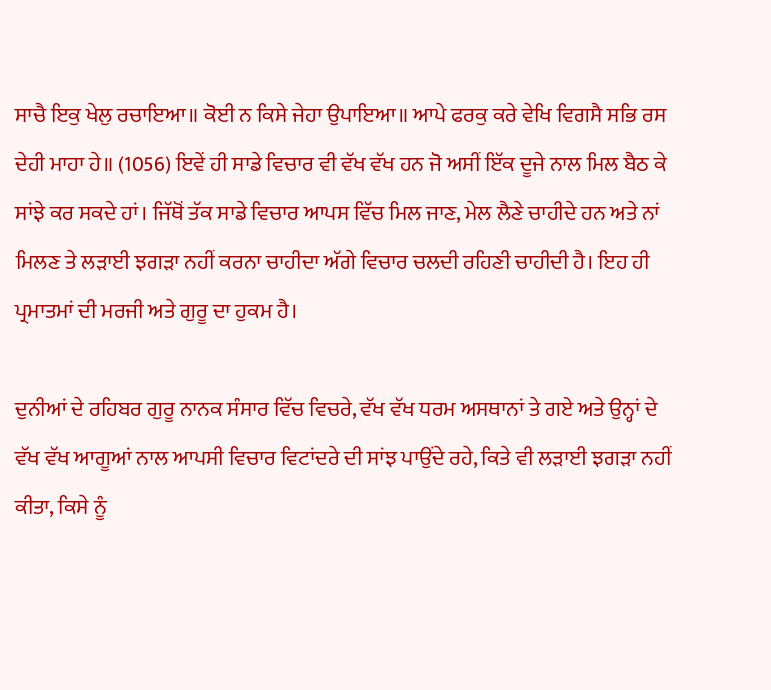ਸਾਚੈ ਇਕੁ ਖੇਲੁ ਰਚਾਇਆ॥ ਕੋਈ ਨ ਕਿਸੇ ਜੇਹਾ ਉਪਾਇਆ॥ ਆਪੇ ਫਰਕੁ ਕਰੇ ਵੇਖਿ ਵਿਗਸੈ ਸਭਿ ਰਸ ਦੇਹੀ ਮਾਹਾ ਹੇ॥ (1056) ਇਵੇਂ ਹੀ ਸਾਡੇ ਵਿਚਾਰ ਵੀ ਵੱਖ ਵੱਖ ਹਨ ਜੋ ਅਸੀਂ ਇੱਕ ਦੂਜੇ ਨਾਲ ਮਿਲ ਬੈਠ ਕੇ ਸਾਂਝੇ ਕਰ ਸਕਦੇ ਹਾਂ। ਜਿੱਥੋਂ ਤੱਕ ਸਾਡੇ ਵਿਚਾਰ ਆਪਸ ਵਿੱਚ ਮਿਲ ਜਾਣ, ਮੇਲ ਲੈਣੇ ਚਾਹੀਦੇ ਹਨ ਅਤੇ ਨਾਂ ਮਿਲਣ ਤੇ ਲੜਾਈ ਝਗੜਾ ਨਹੀਂ ਕਰਨਾ ਚਾਹੀਦਾ ਅੱਗੇ ਵਿਚਾਰ ਚਲਦੀ ਰਹਿਣੀ ਚਾਹੀਦੀ ਹੈ। ਇਹ ਹੀ ਪ੍ਰਮਾਤਮਾਂ ਦੀ ਮਰਜੀ ਅਤੇ ਗੁਰੂ ਦਾ ਹੁਕਮ ਹੈ।

ਦੁਨੀਆਂ ਦੇ ਰਹਿਬਰ ਗੁਰੂ ਨਾਨਕ ਸੰਸਾਰ ਵਿੱਚ ਵਿਚਰੇ, ਵੱਖ ਵੱਖ ਧਰਮ ਅਸਥਾਨਾਂ ਤੇ ਗਏ ਅਤੇ ਉਨ੍ਹਾਂ ਦੇ ਵੱਖ ਵੱਖ ਆਗੂਆਂ ਨਾਲ ਆਪਸੀ ਵਿਚਾਰ ਵਿਟਾਂਦਰੇ ਦੀ ਸਾਂਝ ਪਾਉਂਦੇ ਰਹੇ, ਕਿਤੇ ਵੀ ਲੜਾਈ ਝਗੜਾ ਨਹੀਂ ਕੀਤਾ, ਕਿਸੇ ਨੂੰ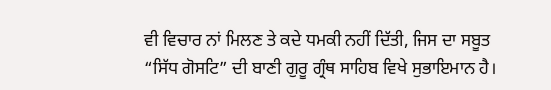ਵੀ ਵਿਚਾਰ ਨਾਂ ਮਿਲਣ ਤੇ ਕਦੇ ਧਮਕੀ ਨਹੀਂ ਦਿੱਤੀ, ਜਿਸ ਦਾ ਸਬੂਤ “ਸਿੱਧ ਗੋਸਟਿ” ਦੀ ਬਾਣੀ ਗੁਰੂ ਗ੍ਰੰਥ ਸਾਹਿਬ ਵਿਖੇ ਸੁਭਾਇਮਾਨ ਹੈ।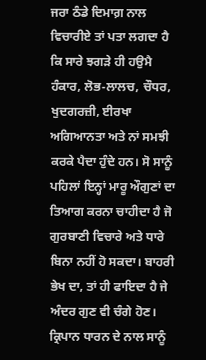ਜਰਾ ਠੰਡੇ ਦਿਮਾਗ਼ ਨਾਲ ਵਿਚਾਰੀਏ ਤਾਂ ਪਤਾ ਲਗਦਾ ਹੈ ਕਿ ਸਾਰੇ ਝਗੜੇ ਹੀ ਹਉਮੈ ਹੰਕਾਰ, ਲੋਭ-ਲਾਲਚ, ਚੌਧਰ, ਖੁਦਗਰਜ਼ੀ, ਈਰਖਾ ਅਗਿਆਨਤਾ ਅਤੇ ਨਾਂ ਸਮਝੀ ਕਰਕੇ ਪੈਦਾ ਹੁੰਦੇ ਹਨ। ਸੋ ਸਾਨੂੰ ਪਹਿਲਾਂ ਇਨ੍ਹਾਂ ਮਾਰੂ ਔਗੁਣਾਂ ਦਾ ਤਿਆਗ ਕਰਨਾ ਚਾਹੀਦਾ ਹੈ ਜੋ ਗੁਰਬਾਣੀ ਵਿਚਾਰੇ ਅਤੇ ਧਾਰੇ ਬਿਨਾ ਨਹੀਂ ਹੋ ਸਕਦਾ। ਬਾਹਰੀ ਭੇਖ ਦਾ, ਤਾਂ ਹੀ ਫਾਇਦਾ ਹੈ ਜੇ ਅੰਦਰ ਗੁਣ ਵੀ ਚੰਗੇ ਹੋਣ। ਕ੍ਰਿਪਾਨ ਧਾਰਨ ਦੇ ਨਾਲ ਸਾਨੂੰ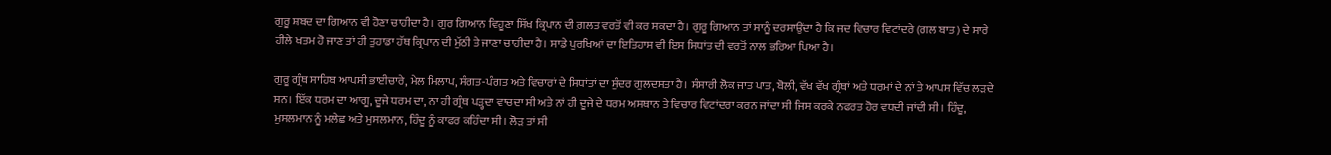ਗੁਰੂ ਸ਼ਬਦ ਦਾ ਗਿਆਨ ਵੀ ਹੋਣਾ ਚਾਹੀਦਾ ਹੈ। ਗੁਰ ਗਿਆਨ ਵਿਹੂਣਾ ਸਿੱਖ ਕ੍ਰਿਪਾਨ ਦੀ ਗ਼ਲਤ ਵਰਤੋਂ ਵੀ ਕਰ ਸਕਦਾ ਹੈ। ਗੁਰੂ ਗਿਆਨ ਤਾਂ ਸਾਨੂੰ ਦਰਸਾਉਂਦਾ ਹੈ ਕਿ ਜਦ ਵਿਚਾਰ ਵਿਟਾਂਦਰੇ (ਗਲ ਬਾਤ) ਦੇ ਸਾਰੇ ਹੀਲੇ ਖਤਮ ਹੋ ਜਾਣ ਤਾਂ ਹੀ ਤੁਹਾਡਾ ਹੱਥ ਕ੍ਰਿਪਾਨ ਦੀ ਮੁੱਠੀ ਤੇ ਜਾਣਾ ਚਾਹੀਦਾ ਹੈ। ਸਾਡੇ ਪੁਰਖਿਆਂ ਦਾ ਇਤਿਹਾਸ ਵੀ ਇਸ ਸਿਧਾਂਤ ਦੀ ਵਰਤੋਂ ਨਾਲ ਭਰਿਆ ਪਿਆ ਹੈ।

ਗੁਰੂ ਗ੍ਰੰਥ ਸਾਹਿਬ ਆਪਸੀ ਭਾਈਚਾਰੇ, ਮੇਲ ਮਿਲਾਪ, ਸੰਗਤ-ਪੰਗਤ ਅਤੇ ਵਿਚਾਰਾਂ ਦੇ ਸਿਧਾਂਤਾਂ ਦਾ ਸੁੰਦਰ ਗੁਲਦਸਤਾ ਹੈ। ਸੰਸਾਰੀ ਲੋਕ ਜਾਤ ਪਾਤ, ਬੋਲੀ, ਵੱਖ ਵੱਖ ਗ੍ਰੰਥਾਂ ਅਤੇ ਧਰਮਾਂ ਦੇ ਨਾਂ ਤੇ ਆਪਸ ਵਿੱਚ ਲੜਦੇ ਸਨ। ਇੱਕ ਧਰਮ ਦਾ ਆਗੂ, ਦੂਜੇ ਧਰਮ ਦਾ, ਨਾ ਹੀ ਗ੍ਰੰਥ ਪੜ੍ਹਦਾ ਵਾਚਦਾ ਸੀ ਅਤੇ ਨਾਂ ਹੀ ਦੂਜੇ ਦੇ ਧਰਮ ਅਸਥਾਨ ਤੇ ਵਿਚਾਰ ਵਿਟਾਂਦਰਾ ਕਰਨ ਜਾਂਦਾ ਸੀ ਜਿਸ ਕਰਕੇ ਨਫਰਤ ਹੋਰ ਵਧਦੀ ਜਾਂਦੀ ਸੀ। ਹਿੰਦੂ, ਮੁਸਲਮਾਨ ਨੂੰ ਮਲੇਛ ਅਤੇ ਮੁਸਲਮਾਨ, ਹਿੰਦੂ ਨੂੰ ਕਾਫਰ ਕਹਿੰਦਾ ਸੀ। ਲੋੜ ਤਾਂ ਸੀ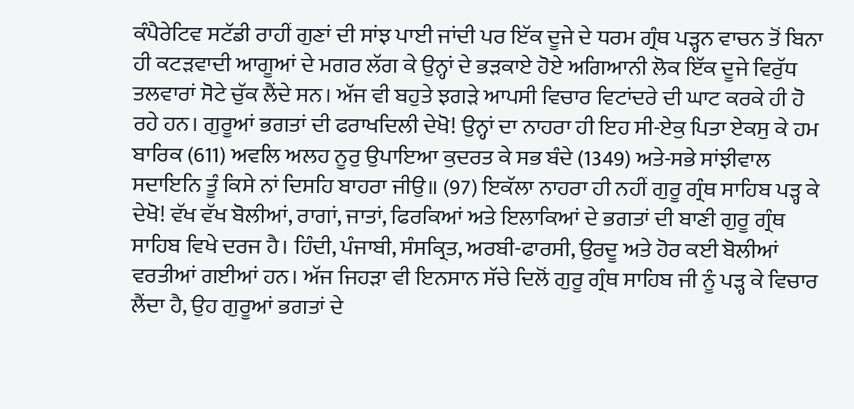ਕੰਪੈਰੇਟਿਵ ਸਟੱਡੀ ਰਾਹੀਂ ਗੁਣਾਂ ਦੀ ਸਾਂਝ ਪਾਈ ਜਾਂਦੀ ਪਰ ਇੱਕ ਦੂਜੇ ਦੇ ਧਰਮ ਗ੍ਰੰਥ ਪੜ੍ਹਨ ਵਾਚਨ ਤੋਂ ਬਿਨਾ ਹੀ ਕਟੜਵਾਦੀ ਆਗੂਆਂ ਦੇ ਮਗਰ ਲੱਗ ਕੇ ਉਨ੍ਹਾਂ ਦੇ ਭੜਕਾਏ ਹੋਏ ਅਗਿਆਨੀ ਲੋਕ ਇੱਕ ਦੂਜੇ ਵਿਰੁੱਧ ਤਲਵਾਰਾਂ ਸੋਟੇ ਚੁੱਕ ਲੈਂਦੇ ਸਨ। ਅੱਜ ਵੀ ਬਹੁਤੇ ਝਗੜੇ ਆਪਸੀ ਵਿਚਾਰ ਵਿਟਾਂਦਰੇ ਦੀ ਘਾਟ ਕਰਕੇ ਹੀ ਹੋ ਰਹੇ ਹਨ। ਗੁਰੂਆਂ ਭਗਤਾਂ ਦੀ ਫਰਾਖਦਿਲੀ ਦੇਖੋ! ਉਨ੍ਹਾਂ ਦਾ ਨਾਹਰਾ ਹੀ ਇਹ ਸੀ-ਏਕੁ ਪਿਤਾ ਏਕਸੁ ਕੇ ਹਮ ਬਾਰਿਕ (611) ਅਵਲਿ ਅਲਹ ਨੂਰੁ ਉਪਾਇਆ ਕੁਦਰਤ ਕੇ ਸਭ ਬੰਦੇ (1349) ਅਤੇ-ਸਭੇ ਸਾਂਝੀਵਾਲ ਸਦਾਇਨਿ ਤੂੰ ਕਿਸੇ ਨਾਂ ਦਿਸਹਿ ਬਾਹਰਾ ਜੀਉ॥ (97) ਇਕੱਲਾ ਨਾਹਰਾ ਹੀ ਨਹੀਂ ਗੁਰੂ ਗ੍ਰੰਥ ਸਾਹਿਬ ਪੜ੍ਹ ਕੇ ਦੇਖੋ! ਵੱਖ ਵੱਖ ਬੋਲੀਆਂ, ਰਾਗਾਂ, ਜਾਤਾਂ, ਫਿਰਕਿਆਂ ਅਤੇ ਇਲਾਕਿਆਂ ਦੇ ਭਗਤਾਂ ਦੀ ਬਾਣੀ ਗੁਰੂ ਗ੍ਰੰਥ ਸਾਹਿਬ ਵਿਖੇ ਦਰਜ ਹੈ। ਹਿੰਦੀ, ਪੰਜਾਬੀ, ਸੰਸਕ੍ਰਿਤ, ਅਰਬੀ-ਫਾਰਸੀ, ਉਰਦੂ ਅਤੇ ਹੋਰ ਕਈ ਬੋਲੀਆਂ ਵਰਤੀਆਂ ਗਈਆਂ ਹਨ। ਅੱਜ ਜਿਹੜਾ ਵੀ ਇਨਸਾਨ ਸੱਚੇ ਦਿਲੋਂ ਗੁਰੂ ਗ੍ਰੰਥ ਸਾਹਿਬ ਜੀ ਨੂੰ ਪੜ੍ਹ ਕੇ ਵਿਚਾਰ ਲੈਂਦਾ ਹੈ, ਉਹ ਗੁਰੂਆਂ ਭਗਤਾਂ ਦੇ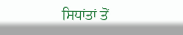ਸਿਧਾਂਤਾਂ ਤੋਂ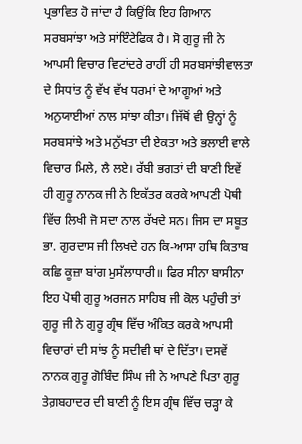ਪ੍ਰਭਾਵਿਤ ਹੋ ਜਾਂਦਾ ਹੈ ਕਿਉਂਕਿ ਇਹ ਗਿਆਨ ਸਰਬਸਾਂਝਾ ਅਤੇ ਸਾਂਇੰਟੇਫਿਕ ਹੈ। ਸੋ ਗੁਰੂ ਜੀ ਨੇ ਆਪਸੀ ਵਿਚਾਰ ਵਿਟਾਂਦਰੇ ਰਾਹੀਂ ਹੀ ਸਰਬਸਾਂਝੀਵਾਲਤਾ ਦੇ ਸਿਧਾਂਤ ਨੂੰ ਵੱਖ ਵੱਖ ਧਰਮਾਂ ਦੇ ਆਗੂਆਂ ਅਤੇ ਅਨੁਯਾਈਆਂ ਨਾਲ ਸਾਂਝਾ ਕੀਤਾ। ਜਿੱਥੋਂ ਵੀ ਉਨ੍ਹਾਂ ਨੂੰ ਸਰਬਸਾਂਝੇ ਅਤੇ ਮਨੁੱਖਤਾ ਦੀ ਏਕਤਾ ਅਤੇ ਭਲਾਈ ਵਾਲੇ ਵਿਚਾਰ ਮਿਲੇ, ਲੈ ਲਏ। ਰੱਬੀ ਭਗਤਾਂ ਦੀ ਬਾਣੀ ਇਵੇਂ ਹੀ ਗੁਰੂ ਨਾਨਕ ਜੀ ਨੇ ਇਕੱਤਰ ਕਰਕੇ ਆਪਣੀ ਪੋਥੀ ਵਿੱਚ ਲਿਖੀ ਜੋ ਸਦਾ ਨਾਲ ਰੱਖਦੇ ਸਨ। ਜਿਸ ਦਾ ਸਬੂਤ ਭਾ. ਗੁਰਦਾਸ ਜੀ ਲਿਖਦੇ ਹਨ ਕਿ-ਆਸਾ ਹਥਿ ਕਿਤਾਬ ਕਛਿ ਕੂਜ਼ਾ ਬਾਂਗ ਮੁਸੱਲਾਧਾਰੀ॥ ਫਿਰ ਸੀਨਾ ਬਾਸੀਨਾ ਇਹ ਪੋਥੀ ਗੁਰੂ ਅਰਜਨ ਸਾਹਿਬ ਜੀ ਕੋਲ ਪਹੁੰਚੀ ਤਾਂ ਗੁਰੂ ਜੀ ਨੇ ਗੁਰੂ ਗ੍ਰੰਥ ਵਿੱਚ ਅੰਕਿਤ ਕਰਕੇ ਆਪਸੀ ਵਿਚਾਰਾਂ ਦੀ ਸਾਂਝ ਨੂੰ ਸਦੀਵੀ ਥਾਂ ਦੇ ਦਿੱਤਾ। ਦਸਵੇਂ ਨਾਨਕ ਗੁਰੂ ਗੋਬਿੰਦ ਸਿੰਘ ਜੀ ਨੇ ਆਪਣੇ ਪਿਤਾ ਗੁਰੂ ਤੇਗ਼ਬਹਾਦਰ ਦੀ ਬਾਣੀ ਨੂੰ ਇਸ ਗ੍ਰੰਥ ਵਿੱਚ ਚੜ੍ਹਾ ਕੇ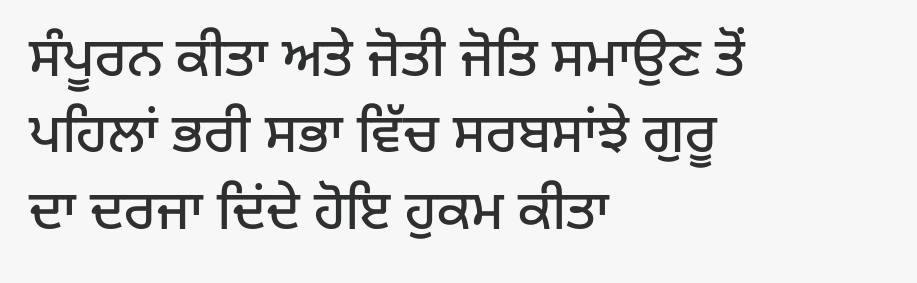ਸੰਪੂਰਨ ਕੀਤਾ ਅਤੇ ਜੋਤੀ ਜੋਤਿ ਸਮਾਉਣ ਤੋਂ ਪਹਿਲਾਂ ਭਰੀ ਸਭਾ ਵਿੱਚ ਸਰਬਸਾਂਝੇ ਗੁਰੂ ਦਾ ਦਰਜਾ ਦਿਂਦੇ ਹੋਇ ਹੁਕਮ ਕੀਤਾ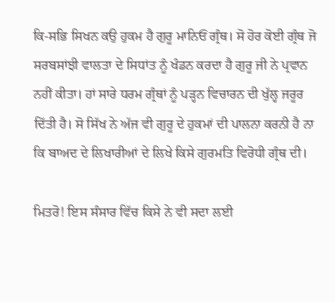ਕਿ-ਸਭਿ ਸਿਖਨ ਕਉ ਹੁਕਮ ਹੈ ਗੁਰੂ ਮਾਨਿਓਂ ਗ੍ਰੰਥ। ਸੋ ਹੋਰ ਕੋਈ ਗ੍ਰੰਥ ਜੋ ਸਰਬਸਾਂਝੀ ਵਾਲਤਾ ਦੇ ਸਿਧਾਂਤ ਨੂੰ ਖੰਡਨ ਕਰਦਾ ਹੈ ਗੁਰੂ ਜੀ ਨੇ ਪ੍ਰਵਾਨ ਨਹੀਂ ਕੀਤਾ। ਹਾਂ ਸਾਰੇ ਧਰਮ ਗ੍ਰੰਥਾਂ ਨੂੰ ਪੜ੍ਹਨ ਵਿਚਾਰਨ ਦੀ ਖੁੱਲ੍ਹ ਜਰੂਰ ਦਿੱਤੀ ਹੈ। ਸੋ ਸਿੱਖ ਨੇ ਅੱਜ ਵੀ ਗੁਰੂ ਦੇ ਹੁਕਮਾਂ ਦੀ ਪਾਲਨਾ ਕਰਨੀ ਹੈ ਨਾ ਕਿ ਬਾਅਦ ਦੇ ਲਿਖਾਰੀਆਂ ਦੇ ਲਿਖੇ ਕਿਸੇ ਗੁਰਮਤਿ ਵਿਰੋਧੀ ਗ੍ਰੰਥ ਦੀ।

ਮਿਤਰੋ! ਇਸ ਸੰਸਾਰ ਵਿੱਚ ਕਿਸੇ ਨੇ ਵੀ ਸਦਾ ਲਈ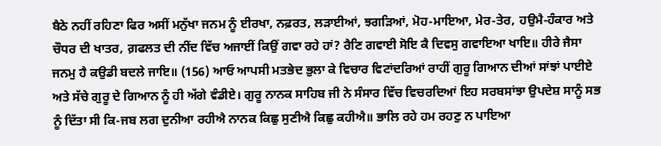ਬੈਠੇ ਨਹੀਂ ਰਹਿਣਾ ਫਿਰ ਅਸੀਂ ਮਨੁੱਖਾ ਜਨਮ ਨੂੰ ਈਰਖਾ, ਨਫ਼ਰਤ, ਲੜਾਈਆਂ, ਝਗੜਿਆਂ, ਮੋਹ-ਮਾਇਆ, ਮੇਰ-ਤੇਰ, ਹਉਮੈ-ਹੰਕਾਰ ਅਤੇ ਚੌਧਰ ਦੀ ਖਾਤਰ, ਗ਼ਫਲਤ ਦੀ ਨੀਂਦ ਵਿੱਚ ਅਜਾਈਂ ਕਿਉਂ ਗਵਾ ਰਹੇ ਹਾਂ? ਰੈਣਿ ਗਵਾਈ ਸੋਇ ਕੈ ਦਿਵਸੁ ਗਵਾਇਆ ਖਾਇ॥ ਹੀਰੇ ਜੈਸਾ ਜਨਮੁ ਹੈ ਕਉਡੀ ਬਦਲੇ ਜਾਇ॥ (156) ਆਓ ਆਪਸੀ ਮਤਭੇਦ ਭੁਲਾ ਕੇ ਵਿਚਾਰ ਵਿਟਾਂਦਰਿਆਂ ਰਾਹੀਂ ਗੁਰੂ ਗਿਆਨ ਦੀਆਂ ਸਾਂਝਾਂ ਪਾਈਏ ਅਤੇ ਸੱਚੇ ਗੁਰੂ ਦੇ ਗਿਆਨ ਨੂੰ ਹੀ ਅੱਗੇ ਵੰਡੀਏ। ਗੁਰੂ ਨਾਨਕ ਸਾਹਿਬ ਜੀ ਨੇ ਸੰਸਾਰ ਵਿੱਚ ਵਿਚਰਦਿਆਂ ਇਹ ਸਰਬਸਾਂਝਾ ਉਪਦੇਸ਼ ਸਾਨੂੰ ਸਭ ਨੂੰ ਦਿੱਤਾ ਸੀ ਕਿ-ਜਬ ਲਗ ਦੁਨੀਆ ਰਹੀਐ ਨਾਨਕ ਕਿਛੁ ਸੁਣੀਐ ਕਿਛੁ ਕਹੀਐ॥ ਭਾਲਿ ਰਹੇ ਹਮ ਰਹਣੁ ਨ ਪਾਇਆ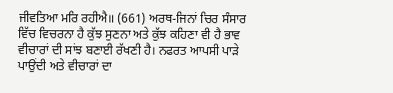ਜੀਵਤਿਆ ਮਰਿ ਰਹੀਐ॥ (661) ਅਰਥ-ਜਿਨਾਂ ਚਿਰ ਸੰਸਾਰ ਵਿੱਚ ਵਿਚਰਨਾ ਹੈ ਕੁੱਝ ਸੁਣਨਾ ਅਤੇ ਕੁੱਝ ਕਹਿਣਾ ਵੀ ਹੈ ਭਾਵ ਵੀਚਾਰਾਂ ਦੀ ਸਾਂਝ ਬਣਾਈ ਰੱਖਣੀ ਹੈ। ਨਫਰਤ ਆਪਸੀ ਪਾੜੇ ਪਾਉਂਦੀ ਅਤੇ ਵੀਚਾਰਾਂ ਦਾ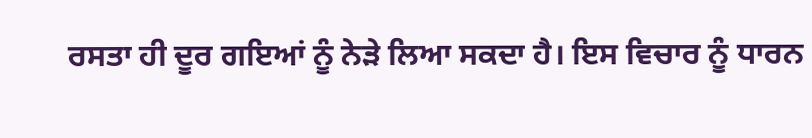ਰਸਤਾ ਹੀ ਦੂਰ ਗਇਆਂ ਨੂੰ ਨੇੜੇ ਲਿਆ ਸਕਦਾ ਹੈ। ਇਸ ਵਿਚਾਰ ਨੂੰ ਧਾਰਨ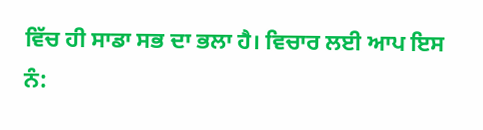ਵਿੱਚ ਹੀ ਸਾਡਾ ਸਭ ਦਾ ਭਲਾ ਹੈ। ਵਿਚਾਰ ਲਈ ਆਪ ਇਸ ਨੰ: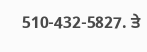510-432-5827. ਤੇ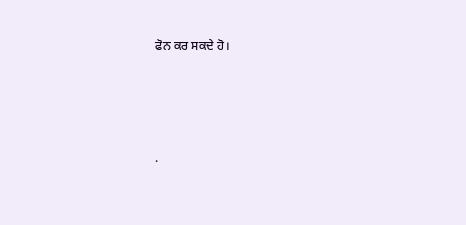ਫੋਨ ਕਰ ਸਕਦੇ ਹੋ।




.